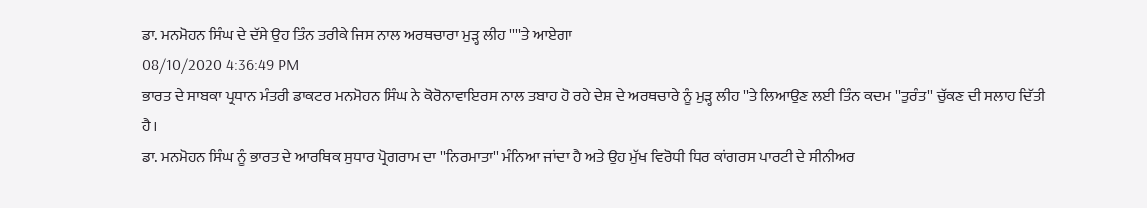ਡਾ. ਮਨਮੋਹਨ ਸਿੰਘ ਦੇ ਦੱਸੇ ਉਹ ਤਿੰਨ ਤਰੀਕੇ ਜਿਸ ਨਾਲ ਅਰਥਚਾਰਾ ਮੁੜ੍ਹ ਲੀਹ ''''ਤੇ ਆਏਗਾ
08/10/2020 4:36:49 PM
ਭਾਰਤ ਦੇ ਸਾਬਕਾ ਪ੍ਰਧਾਨ ਮੰਤਰੀ ਡਾਕਟਰ ਮਨਮੋਹਨ ਸਿੰਘ ਨੇ ਕੋਰੋਨਾਵਾਇਰਸ ਨਾਲ ਤਬਾਹ ਹੋ ਰਹੇ ਦੇਸ਼ ਦੇ ਅਰਥਚਾਰੇ ਨੂੰ ਮੁੜ੍ਹ ਲੀਹ ''ਤੇ ਲਿਆਉਣ ਲਈ ਤਿੰਨ ਕਦਮ ''ਤੁਰੰਤ'' ਚੁੱਕਣ ਦੀ ਸਲਾਹ ਦਿੱਤੀ ਹੈ।
ਡਾ. ਮਨਮੋਹਨ ਸਿੰਘ ਨੂੰ ਭਾਰਤ ਦੇ ਆਰਥਿਕ ਸੁਧਾਰ ਪ੍ਰੋਗਰਾਮ ਦਾ ''ਨਿਰਮਾਤਾ'' ਮੰਨਿਆ ਜਾਂਦਾ ਹੈ ਅਤੇ ਉਹ ਮੁੱਖ ਵਿਰੋਧੀ ਧਿਰ ਕਾਂਗਰਸ ਪਾਰਟੀ ਦੇ ਸੀਨੀਅਰ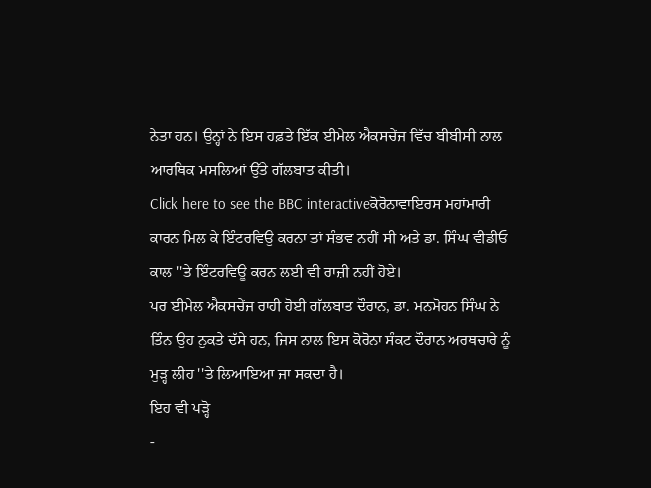ਨੇਤਾ ਹਨ। ਉਨ੍ਹਾਂ ਨੇ ਇਸ ਹਫ਼ਤੇ ਇੱਕ ਈਮੇਲ ਐਕਸਚੇਂਜ ਵਿੱਚ ਬੀਬੀਸੀ ਨਾਲ ਆਰਥਿਕ ਮਸਲਿਆਂ ਉੱਤੇ ਗੱਲਬਾਤ ਕੀਤੀ।
Click here to see the BBC interactiveਕੋਰੋਨਾਵਾਇਰਸ ਮਹਾਂਮਾਰੀ ਕਾਰਨ ਮਿਲ ਕੇ ਇੰਟਰਵਿਉ ਕਰਨਾ ਤਾਂ ਸੰਭਵ ਨਹੀਂ ਸੀ ਅਤੇ ਡਾ. ਸਿੰਘ ਵੀਡੀਓ ਕਾਲ ''ਤੇ ਇੰਟਰਵਿਊ ਕਰਨ ਲਈ ਵੀ ਰਾਜ਼ੀ ਨਹੀਂ ਹੋਏ।
ਪਰ ਈਮੇਲ ਐਕਸਚੇਂਜ ਰਾਹੀ ਹੋਈ ਗੱਲਬਾਤ ਦੌਰਾਨ, ਡਾ. ਮਨਮੋਹਨ ਸਿੰਘ ਨੇ ਤਿੰਨ ਉਹ ਨੁਕਤੇ ਦੱਸੇ ਹਨ, ਜਿਸ ਨਾਲ ਇਸ ਕੋਰੋਨਾ ਸੰਕਟ ਦੌਰਾਨ ਅਰਥਚਾਰੇ ਨੂੰ ਮੁੜ੍ਹ ਲੀਹ ''ਤੇ ਲਿਆਇਆ ਜਾ ਸਕਦਾ ਹੈ।
ਇਹ ਵੀ ਪੜ੍ਹੋ
-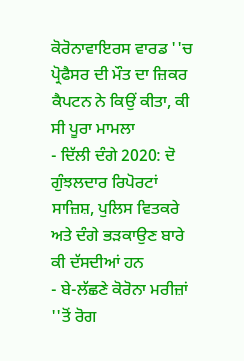ਕੋਰੋਨਾਵਾਇਰਸ ਵਾਰਡ ''ਚ ਪ੍ਰੋਫੈਸਰ ਦੀ ਮੌਤ ਦਾ ਜ਼ਿਕਰ ਕੈਪਟਨ ਨੇ ਕਿਉਂ ਕੀਤਾ, ਕੀ ਸੀ ਪੂਰਾ ਮਾਮਲਾ
- ਦਿੱਲੀ ਦੰਗੇ 2020: ਦੋ ਗੁੰਝਲਦਾਰ ਰਿਪੋਰਟਾਂ ਸਾਜ਼ਿਸ਼, ਪੁਲਿਸ ਵਿਤਕਰੇ ਅਤੇ ਦੰਗੇ ਭੜਕਾਉਣ ਬਾਰੇ ਕੀ ਦੱਸਦੀਆਂ ਹਨ
- ਬੇ-ਲੱਛਣੇ ਕੋਰੋਨਾ ਮਰੀਜ਼ਾਂ ''ਤੋਂ ਰੋਗ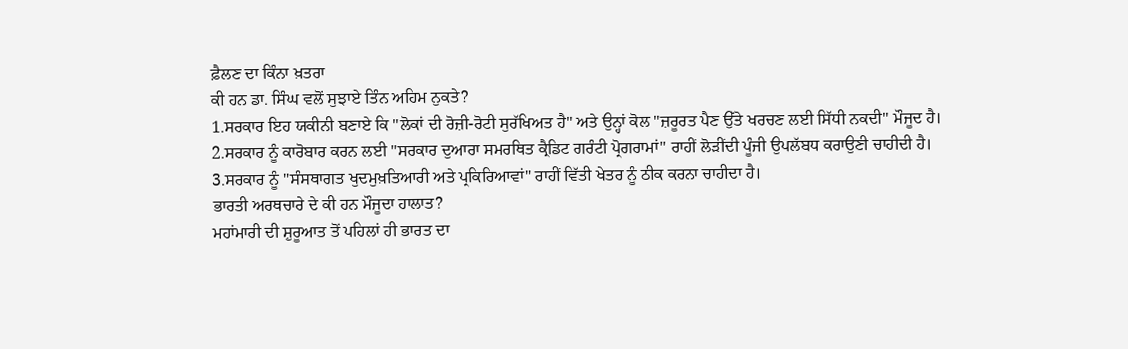ਫ਼ੈਲਣ ਦਾ ਕਿੰਨਾ ਖ਼ਤਰਾ
ਕੀ ਹਨ ਡਾ. ਸਿੰਘ ਵਲੋਂ ਸੁਝਾਏ ਤਿੰਨ ਅਹਿਮ ਨੁਕਤੇ?
1.ਸਰਕਾਰ ਇਹ ਯਕੀਨੀ ਬਣਾਏ ਕਿ "ਲੋਕਾਂ ਦੀ ਰੋਜ਼ੀ-ਰੋਟੀ ਸੁਰੱਖਿਅਤ ਹੈ" ਅਤੇ ਉਨ੍ਹਾਂ ਕੋਲ "ਜ਼ਰੂਰਤ ਪੈਣ ਉੱਤੇ ਖਰਚਣ ਲਈ ਸਿੱਧੀ ਨਕਦੀ" ਮੌਜੂਦ ਹੈ।
2.ਸਰਕਾਰ ਨੂੰ ਕਾਰੋਬਾਰ ਕਰਨ ਲਈ "ਸਰਕਾਰ ਦੁਆਰਾ ਸਮਰਥਿਤ ਕ੍ਰੈਡਿਟ ਗਰੰਟੀ ਪ੍ਰੋਗਰਾਮਾਂ" ਰਾਹੀਂ ਲੋੜੀਂਦੀ ਪੂੰਜੀ ਉਪਲੱਬਧ ਕਰਾਉਣੀ ਚਾਹੀਦੀ ਹੈ।
3.ਸਰਕਾਰ ਨੂੰ "ਸੰਸਥਾਗਤ ਖੁਦਮੁਖ਼ਤਿਆਰੀ ਅਤੇ ਪ੍ਰਕਿਰਿਆਵਾਂ" ਰਾਹੀਂ ਵਿੱਤੀ ਖੇਤਰ ਨੂੰ ਠੀਕ ਕਰਨਾ ਚਾਹੀਦਾ ਹੈ।
ਭਾਰਤੀ ਅਰਥਚਾਰੇ ਦੇ ਕੀ ਹਨ ਮੌਜੂਦਾ ਹਾਲਾਤ?
ਮਹਾਂਮਾਰੀ ਦੀ ਸ਼ੁਰੂਆਤ ਤੋਂ ਪਹਿਲਾਂ ਹੀ ਭਾਰਤ ਦਾ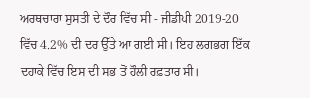ਅਰਥਚਾਰਾ ਸੁਸਤੀ ਦੇ ਦੌਰ ਵਿੱਚ ਸੀ - ਜੀਡੀਪੀ 2019-20 ਵਿੱਚ 4.2% ਦੀ ਦਰ ਉੱਤੇ ਆ ਗਈ ਸੀ। ਇਹ ਲਗਭਗ ਇੱਕ ਦਹਾਕੇ ਵਿੱਚ ਇਸ ਦੀ ਸਭ ਤੋਂ ਹੌਲੀ ਰਫ਼ਤਾਰ ਸੀ।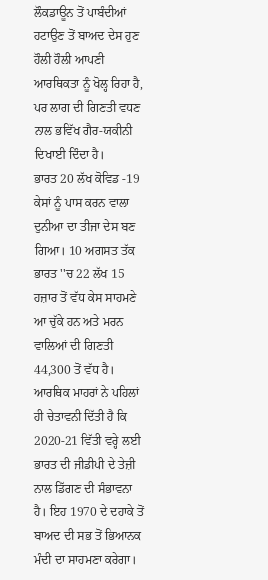ਲੌਕਡਾਊਨ ਤੋਂ ਪਾਬੰਦੀਆਂ ਹਟਾਉਣ ਤੋਂ ਬਾਅਦ ਦੇਸ ਹੁਣ ਹੌਲੀ ਹੌਲੀ ਆਪਣੀ ਆਰਥਿਕਤਾ ਨੂੰ ਖੋਲ੍ਹ ਰਿਹਾ ਹੈ, ਪਰ ਲਾਗ ਦੀ ਗਿਣਤੀ ਵਧਣ ਨਾਲ ਭਵਿੱਖ ਗੈਰ-ਯਕੀਨੀ ਦਿਖਾਈ ਦਿੰਦਾ ਹੈ।
ਭਾਰਤ 20 ਲੱਖ ਕੋਵਿਡ -19 ਕੇਸਾਂ ਨੂੰ ਪਾਸ ਕਰਨ ਵਾਲਾ ਦੁਨੀਆ ਦਾ ਤੀਜਾ ਦੇਸ ਬਣ ਗਿਆ। 10 ਅਗਸਤ ਤੱਕ ਭਾਰਤ ''ਚ 22 ਲੱਖ 15 ਹਜ਼ਾਰ ਤੋਂ ਵੱਧ ਕੇਸ ਸਾਹਮਣੇ ਆ ਚੁੱਕੇ ਹਨ ਅਤੇ ਮਰਨ ਵਾਲਿਆਂ ਦੀ ਗਿਣਤੀ 44,300 ਤੋਂ ਵੱਧ ਹੈ।
ਆਰਥਿਕ ਮਾਹਰਾਂ ਨੇ ਪਹਿਲਾਂ ਹੀ ਚੇਤਾਵਨੀ ਦਿੱਤੀ ਹੈ ਕਿ 2020-21 ਵਿੱਤੀ ਵਰ੍ਹੇ ਲਈ ਭਾਰਤ ਦੀ ਜੀਡੀਪੀ ਦੇ ਤੇਜ਼ੀ ਨਾਲ ਡਿੱਗਣ ਦੀ ਸੰਭਾਵਨਾ ਹੈ। ਇਹ 1970 ਦੇ ਦਹਾਕੇ ਤੋਂ ਬਾਅਦ ਦੀ ਸਭ ਤੋਂ ਭਿਆਨਕ ਮੰਦੀ ਦਾ ਸਾਹਮਣਾ ਕਰੇਗਾ।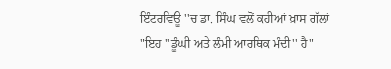ਇੰਟਰਵਿਊ ''ਚ ਡਾ. ਸਿੰਘ ਵਲੋਂ ਕਹੀਆਂ ਖ਼ਾਸ ਗੱਲਾਂ
"ਇਹ ''ਡੂੰਘੀ ਅਤੇ ਲੰਮੀ ਆਰਥਿਕ ਮੰਦੀ'' ਹੈ"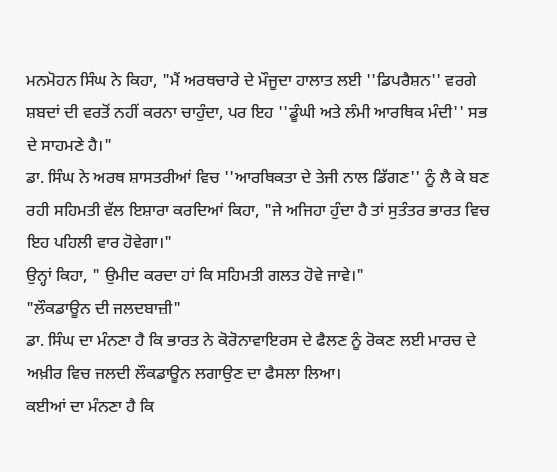ਮਨਮੋਹਨ ਸਿੰਘ ਨੇ ਕਿਹਾ, "ਮੈਂ ਅਰਥਚਾਰੇ ਦੇ ਮੌਜੂਦਾ ਹਾਲਾਤ ਲਈ ''ਡਿਪਰੈਸ਼ਨ'' ਵਰਗੇ ਸ਼ਬਦਾਂ ਦੀ ਵਰਤੋਂ ਨਹੀਂ ਕਰਨਾ ਚਾਹੁੰਦਾ, ਪਰ ਇਹ ''ਡੂੰਘੀ ਅਤੇ ਲੰਮੀ ਆਰਥਿਕ ਮੰਦੀ'' ਸਭ ਦੇ ਸਾਹਮਣੇ ਹੈ।"
ਡਾ. ਸਿੰਘ ਨੇ ਅਰਥ ਸ਼ਾਸਤਰੀਆਂ ਵਿਚ ''ਆਰਥਿਕਤਾ ਦੇ ਤੇਜੀ ਨਾਲ ਡਿੱਗਣ'' ਨੂੰ ਲੈ ਕੇ ਬਣ ਰਹੀ ਸਹਿਮਤੀ ਵੱਲ ਇਸ਼ਾਰਾ ਕਰਦਿਆਂ ਕਿਹਾ, "ਜੇ ਅਜਿਹਾ ਹੁੰਦਾ ਹੈ ਤਾਂ ਸੁਤੰਤਰ ਭਾਰਤ ਵਿਚ ਇਹ ਪਹਿਲੀ ਵਾਰ ਹੋਵੇਗਾ।"
ਉਨ੍ਹਾਂ ਕਿਹਾ, " ਉਮੀਦ ਕਰਦਾ ਹਾਂ ਕਿ ਸਹਿਮਤੀ ਗਲਤ ਹੋਵੇ ਜਾਵੇ।"
"ਲੌਕਡਾਊਨ ਦੀ ਜਲਦਬਾਜ਼ੀ"
ਡਾ. ਸਿੰਘ ਦਾ ਮੰਨਣਾ ਹੈ ਕਿ ਭਾਰਤ ਨੇ ਕੋਰੋਨਾਵਾਇਰਸ ਦੇ ਫੈਲਣ ਨੂੰ ਰੋਕਣ ਲਈ ਮਾਰਚ ਦੇ ਅਖ਼ੀਰ ਵਿਚ ਜਲਦੀ ਲੌਕਡਾਊਨ ਲਗਾਉਣ ਦਾ ਫੈਸਲਾ ਲਿਆ।
ਕਈਆਂ ਦਾ ਮੰਨਣਾ ਹੈ ਕਿ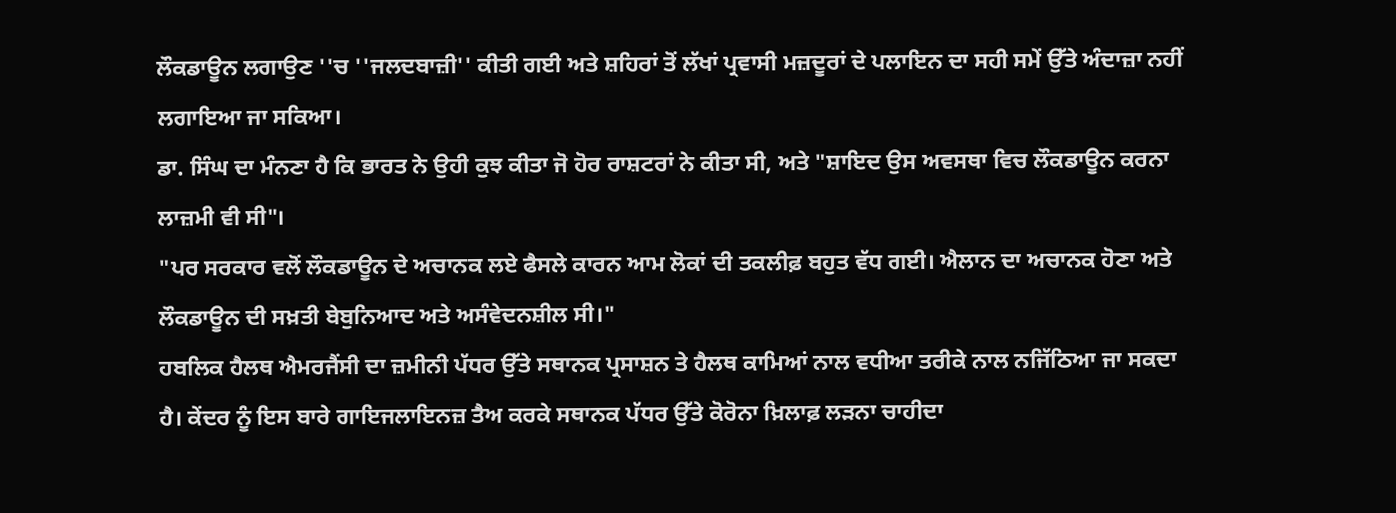ਲੌਕਡਾਊਨ ਲਗਾਉਣ ''ਚ ''ਜਲਦਬਾਜ਼ੀ'' ਕੀਤੀ ਗਈ ਅਤੇ ਸ਼ਹਿਰਾਂ ਤੋਂ ਲੱਖਾਂ ਪ੍ਰਵਾਸੀ ਮਜ਼ਦੂਰਾਂ ਦੇ ਪਲਾਇਨ ਦਾ ਸਹੀ ਸਮੇਂ ਉੱਤੇ ਅੰਦਾਜ਼ਾ ਨਹੀਂ ਲਗਾਇਆ ਜਾ ਸਕਿਆ।
ਡਾ. ਸਿੰਘ ਦਾ ਮੰਨਣਾ ਹੈ ਕਿ ਭਾਰਤ ਨੇ ਉਹੀ ਕੁਝ ਕੀਤਾ ਜੋ ਹੋਰ ਰਾਸ਼ਟਰਾਂ ਨੇ ਕੀਤਾ ਸੀ, ਅਤੇ "ਸ਼ਾਇਦ ਉਸ ਅਵਸਥਾ ਵਿਚ ਲੌਕਡਾਊਨ ਕਰਨਾ ਲਾਜ਼ਮੀ ਵੀ ਸੀ"।
"ਪਰ ਸਰਕਾਰ ਵਲੋਂ ਲੌਕਡਾਊਨ ਦੇ ਅਚਾਨਕ ਲਏ ਫੈਸਲੇ ਕਾਰਨ ਆਮ ਲੋਕਾਂ ਦੀ ਤਕਲੀਫ਼ ਬਹੁਤ ਵੱਧ ਗਈ। ਐਲਾਨ ਦਾ ਅਚਾਨਕ ਹੋਣਾ ਅਤੇ ਲੌਕਡਾਊਨ ਦੀ ਸਖ਼ਤੀ ਬੇਬੁਨਿਆਦ ਅਤੇ ਅਸੰਵੇਦਨਸ਼ੀਲ ਸੀ।"
ਹਬਲਿਕ ਹੈਲਥ ਐਮਰਜੈਂਸੀ ਦਾ ਜ਼ਮੀਨੀ ਪੱਧਰ ਉੱਤੇ ਸਥਾਨਕ ਪ੍ਰਸਾਸ਼ਨ ਤੇ ਹੈਲਥ ਕਾਮਿਆਂ ਨਾਲ ਵਧੀਆ ਤਰੀਕੇ ਨਾਲ ਨਜਿੱਠਿਆ ਜਾ ਸਕਦਾ ਹੈ। ਕੇਂਦਰ ਨੂੰ ਇਸ ਬਾਰੇ ਗਾਇਜਲਾਇਨਜ਼ ਤੈਅ ਕਰਕੇ ਸਥਾਨਕ ਪੱਧਰ ਉੱਤੇ ਕੋਰੋਨਾ ਖ਼ਿਲਾਫ਼ ਲੜਨਾ ਚਾਹੀਦਾ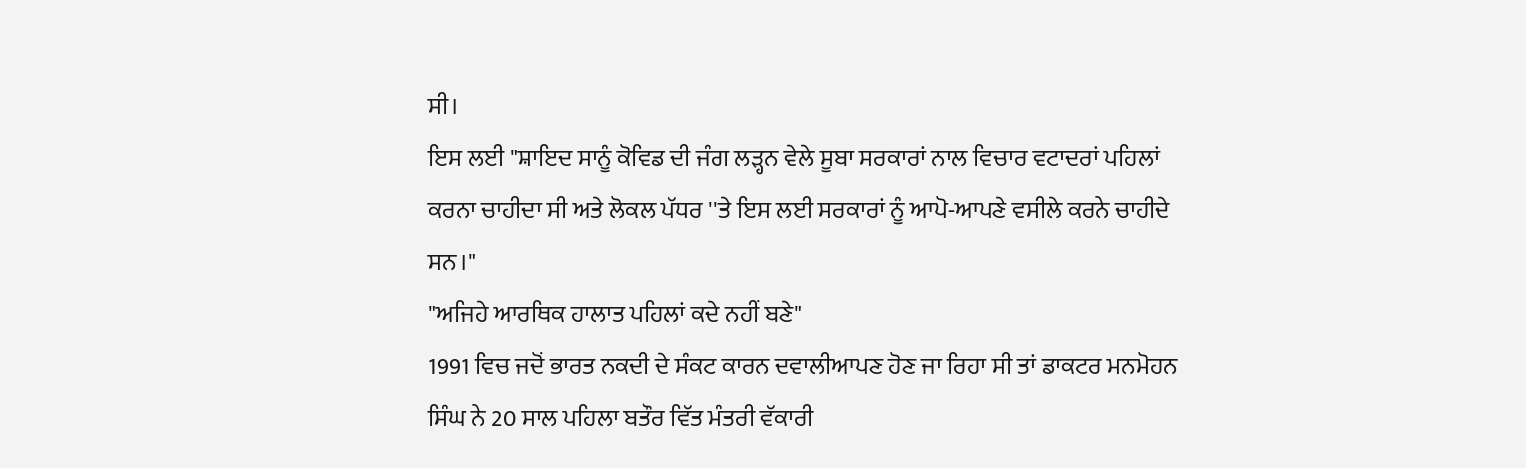ਸੀ।
ਇਸ ਲਈ "ਸ਼ਾਇਦ ਸਾਨੂੰ ਕੋਵਿਡ ਦੀ ਜੰਗ ਲੜ੍ਹਨ ਵੇਲੇ ਸੂਬਾ ਸਰਕਾਰਾਂ ਨਾਲ ਵਿਚਾਰ ਵਟਾਦਰਾਂ ਪਹਿਲਾਂ ਕਰਨਾ ਚਾਹੀਦਾ ਸੀ ਅਤੇ ਲੋਕਲ ਪੱਧਰ ''ਤੇ ਇਸ ਲਈ ਸਰਕਾਰਾਂ ਨੂੰ ਆਪੋ-ਆਪਣੇ ਵਸੀਲੇ ਕਰਨੇ ਚਾਹੀਦੇ ਸਨ।"
"ਅਜਿਹੇ ਆਰਥਿਕ ਹਾਲਾਤ ਪਹਿਲਾਂ ਕਦੇ ਨਹੀਂ ਬਣੇ"
1991 ਵਿਚ ਜਦੋਂ ਭਾਰਤ ਨਕਦੀ ਦੇ ਸੰਕਟ ਕਾਰਨ ਦਵਾਲੀਆਪਣ ਹੋਣ ਜਾ ਰਿਹਾ ਸੀ ਤਾਂ ਡਾਕਟਰ ਮਨਮੋਹਨ ਸਿੰਘ ਨੇ 20 ਸਾਲ ਪਹਿਲਾ ਬਤੌਰ ਵਿੱਤ ਮੰਤਰੀ ਵੱਕਾਰੀ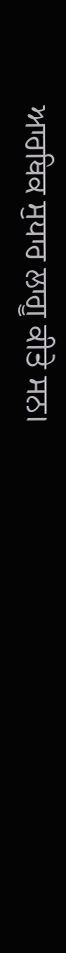ਆਰਥਿਕ ਸੁਧਾਰ ਲਾਗੂ ਕੀਤੇ ਸਨ।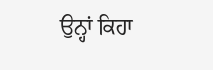ਉਨ੍ਹਾਂ ਕਿਹਾ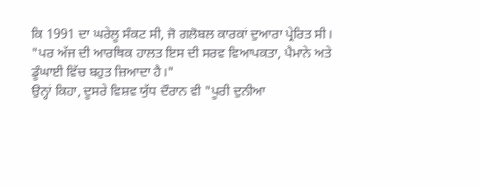ਕਿ 1991 ਦਾ ਘਰੇਲੂ ਸੰਕਟ ਸੀ, ਜੋ ਗਲੋਬਲ ਕਾਰਕਾਂ ਦੁਆਰਾ ਪ੍ਰੇਰਿਤ ਸੀ।
"ਪਰ ਅੱਜ ਦੀ ਆਰਥਿਕ ਹਾਲਤ ਇਸ ਦੀ ਸਰਵ ਵਿਆਪਕਤਾ, ਪੈਮਾਨੇ ਅਤੇ ਡੂੰਘਾਈ ਵਿੱਚ ਬਹੁਤ ਜ਼ਿਆਦਾ ਹੈ।"
ਉਨ੍ਹਾਂ ਕਿਹਾ, ਦੂਸਰੇ ਵਿਸ਼ਵ ਯੁੱਧ ਦੌਰਾਨ ਵੀ "ਪੂਰੀ ਦੁਨੀਆ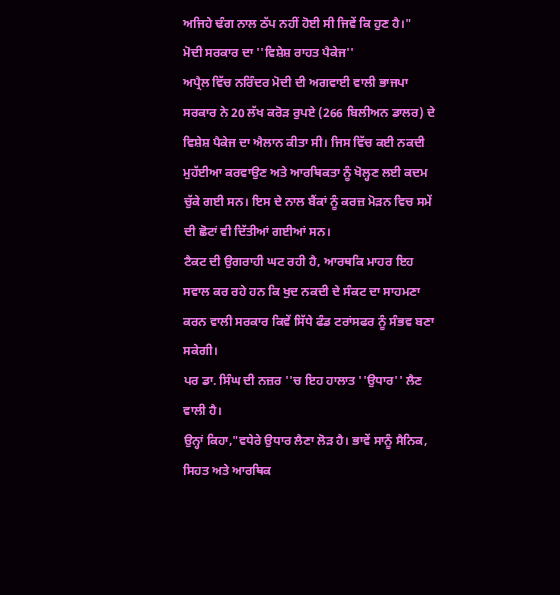ਅਜਿਹੇ ਢੰਗ ਨਾਲ ਠੱਪ ਨਹੀਂ ਹੋਈ ਸੀ ਜਿਵੇਂ ਕਿ ਹੁਣ ਹੈ।"
ਮੋਦੀ ਸਰਕਾਰ ਦਾ ''ਵਿਸ਼ੇਸ਼ ਰਾਹਤ ਪੈਕੇਜ''
ਅਪ੍ਰੈਲ ਵਿੱਚ ਨਰਿੰਦਰ ਮੋਦੀ ਦੀ ਅਗਵਾਈ ਵਾਲੀ ਭਾਜਪਾ ਸਰਕਾਰ ਨੇ 20 ਲੱਖ ਕਰੋੜ ਰੁਪਏ (266 ਬਿਲੀਅਨ ਡਾਲਰ) ਦੇ ਵਿਸ਼ੇਸ਼ ਪੈਕੇਜ ਦਾ ਐਲਾਨ ਕੀਤਾ ਸੀ। ਜਿਸ ਵਿੱਚ ਕਈ ਨਕਦੀ ਮੁਹੱਈਆ ਕਰਵਾਉਣ ਅਤੇ ਆਰਥਿਕਤਾ ਨੂੰ ਖੋਲ੍ਹਣ ਲਈ ਕਦਮ ਚੁੱਕੇ ਗਈ ਸਨ। ਇਸ ਦੇ ਨਾਲ ਬੈਂਕਾਂ ਨੂੰ ਕਰਜ਼ ਮੋੜਨ ਵਿਚ ਸਮੇਂ ਦੀ ਛੋਟਾਂ ਵੀ ਦਿੱਤੀਆਂ ਗਈਆਂ ਸਨ।
ਟੈਕਟ ਦੀ ਉਗਰਾਹੀ ਘਟ ਰਹੀ ਹੈ, ਆਰਥਕਿ ਮਾਹਰ ਇਹ ਸਵਾਲ ਕਰ ਰਹੇ ਹਨ ਕਿ ਖੁਦ ਨਕਦੀ ਦੇ ਸੰਕਟ ਦਾ ਸਾਹਮਣਾ ਕਰਨ ਵਾਲੀ ਸਰਕਾਰ ਕਿਵੇਂ ਸਿੱਧੇ ਫੰਡ ਟਰਾਂਸਫਰ ਨੂੰ ਸੰਭਵ ਬਣਾ ਸਕੇਗੀ।
ਪਰ ਡਾ. ਸਿੰਘ ਦੀ ਨਜ਼ਰ ''ਚ ਇਹ ਹਾਲਾਤ ''ਉਧਾਰ'' ਲੈਣ ਵਾਲੀ ਹੈ।
ਉਨ੍ਹਾਂ ਕਿਹਾ,"ਵਧੇਰੇ ਉਧਾਰ ਲੈਣਾ ਲੋੜ ਹੈ। ਭਾਵੇਂ ਸਾਨੂੰ ਸੈਨਿਕ, ਸਿਹਤ ਅਤੇ ਆਰਥਿਕ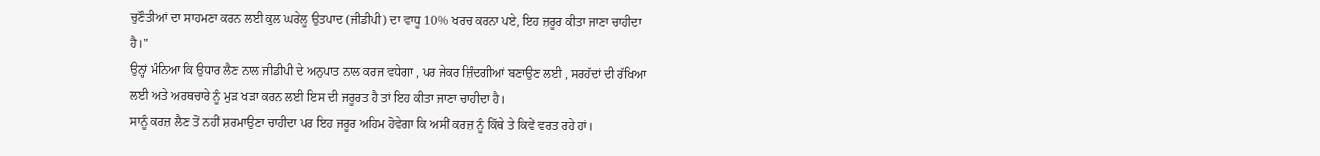ਚੁਣੌਤੀਆਂ ਦਾ ਸਾਹਮਣਾ ਕਰਨ ਲਈ ਕੁਲ ਘਰੇਲੂ ਉਤਪਾਦ (ਜੀਡੀਪੀ) ਦਾ ਵਾਧੂ 10% ਖਰਚ ਕਰਨਾ ਪਏ, ਇਹ ਜ਼ਰੂਰ ਕੀਤਾ ਜਾਣਾ ਚਾਹੀਦਾ ਹੈ।"
ਉਨ੍ਹਾਂ ਮੰਨਿਆ ਕਿ ਉਧਾਰ ਲੈਣ ਨਾਲ ਜੀਡੀਪੀ ਦੇ ਅਨੁਪਾਤ ਨਾਲ ਕਰਜ ਵਧੇਗਾ , ਪਰ ਜੇਕਰ ਜ਼ਿੰਦਗੀਆਂ ਬਣਾਉਣ ਲਈ , ਸਰਹੱਦਾਂ ਦੀ ਰੱਖਿਆ ਲਈ ਅਤੇ ਅਰਥਚਾਰੇ ਨੂੰ ਮੁੜ ਖੜਾ ਕਰਨ ਲਈ ਇਸ ਦੀ ਜਰੂਰਤ ਹੈ ਤਾਂ ਇਹ ਕੀਤਾ ਜਾਣਾ ਚਾਹੀਦਾ ਹੈ।
ਸਾਨੂੰ ਕਰਜ਼ ਲੈਣ ਤੋਂ ਨਹੀਂ ਸ਼ਰਮਾਉਣਾ ਚਾਹੀਦਾ ਪਰ ਇਹ ਜਰੂਰ ਅਹਿਮ ਹੋਵੇਗਾ ਕਿ ਅਸੀਂ ਕਰਜ਼ ਨੂੰ ਕਿੱਥੇ ਤੇ ਕਿਵੇਂ ਵਰਤ ਰਹੇ ਹਾਂ।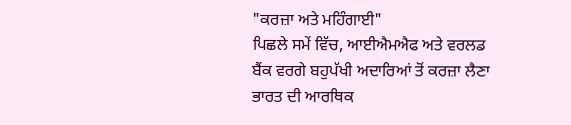"ਕਰਜ਼ਾ ਅਤੇ ਮਹਿੰਗਾਈ"
ਪਿਛਲੇ ਸਮੇਂ ਵਿੱਚ, ਆਈਐਮਐਫ ਅਤੇ ਵਰਲਡ ਬੈਂਕ ਵਰਗੇ ਬਹੁਪੱਖੀ ਅਦਾਰਿਆਂ ਤੋਂ ਕਰਜ਼ਾ ਲੈਣਾ ਭਾਰਤ ਦੀ ਆਰਥਿਕ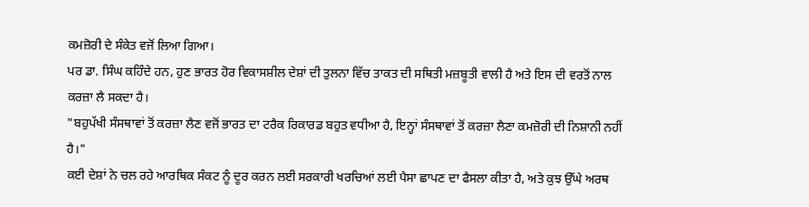ਕਮਜ਼ੋਰੀ ਦੇ ਸੰਕੇਤ ਵਜੋਂ ਲਿਆ ਗਿਆ।
ਪਰ ਡਾ. ਸਿੰਘ ਕਹਿੰਦੇ ਹਨ, ਹੁਣ ਭਾਰਤ ਹੋਰ ਵਿਕਾਸਸ਼ੀਲ ਦੇਸ਼ਾਂ ਦੀ ਤੁਲਨਾ ਵਿੱਚ ਤਾਕਤ ਦੀ ਸਥਿਤੀ ਮਜ਼ਬੂਤੀ ਵਾਲੀ ਹੈ ਅਤੇ ਇਸ ਦੀ ਵਰਤੋਂ ਨਾਲ ਕਰਜ਼ਾ ਲੈ ਸਕਦਾ ਹੈ।
"ਬਹੁਪੱਖੀ ਸੰਸਥਾਵਾਂ ਤੋਂ ਕਰਜ਼ਾ ਲੈਣ ਵਜੋਂ ਭਾਰਤ ਦਾ ਟਰੈਕ ਰਿਕਾਰਡ ਬਹੁਤ ਵਧੀਆ ਹੈ, ਇਨ੍ਹਾਂ ਸੰਸਥਾਵਾਂ ਤੋਂ ਕਰਜ਼ਾ ਲੈਣਾ ਕਮਜ਼ੋਰੀ ਦੀ ਨਿਸ਼ਾਨੀ ਨਹੀਂ ਹੈ।"
ਕਈ ਦੇਸ਼ਾਂ ਨੇ ਚਲ ਰਹੇ ਆਰਥਿਕ ਸੰਕਟ ਨੂੰ ਦੂਰ ਕਰਨ ਲਈ ਸਰਕਾਰੀ ਖਰਚਿਆਂ ਲਈ ਪੈਸਾ ਛਾਪਣ ਦਾ ਫੈਸਲਾ ਕੀਤਾ ਹੈ, ਅਤੇ ਕੁਝ ਉੱਘੇ ਅਰਥ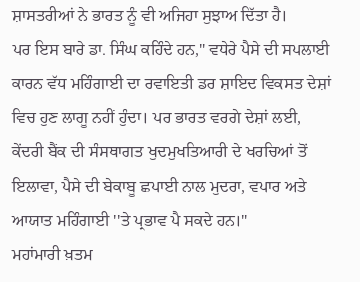ਸ਼ਾਸਤਰੀਆਂ ਨੇ ਭਾਰਤ ਨੂੰ ਵੀ ਅਜਿਹਾ ਸੁਝਾਅ ਦਿੱਤਾ ਹੈ।
ਪਰ ਇਸ ਬਾਰੇ ਡਾ. ਸਿੰਘ ਕਹਿੰਦੇ ਹਨ," ਵਧੇਰੇ ਪੈਸੇ ਦੀ ਸਪਲਾਈ ਕਾਰਨ ਵੱਧ ਮਹਿੰਗਾਈ ਦਾ ਰਵਾਇਤੀ ਡਰ ਸ਼ਾਇਦ ਵਿਕਸਤ ਦੇਸ਼ਾਂ ਵਿਚ ਹੁਣ ਲਾਗੂ ਨਹੀਂ ਹੁੰਦਾ। ਪਰ ਭਾਰਤ ਵਰਗੇ ਦੇਸ਼ਾਂ ਲਈ, ਕੇਂਦਰੀ ਬੈਂਕ ਦੀ ਸੰਸਥਾਗਤ ਖੁਦਮੁਖਤਿਆਰੀ ਦੇ ਖਰਚਿਆਂ ਤੋਂ ਇਲਾਵਾ, ਪੈਸੇ ਦੀ ਬੇਕਾਬੂ ਛਪਾਈ ਨਾਲ ਮੁਦਰਾ, ਵਪਾਰ ਅਤੇ ਆਯਾਤ ਮਹਿੰਗਾਈ ''ਤੇ ਪ੍ਰਭਾਵ ਪੈ ਸਕਦੇ ਹਨ।"
ਮਹਾਂਮਾਰੀ ਖ਼ਤਮ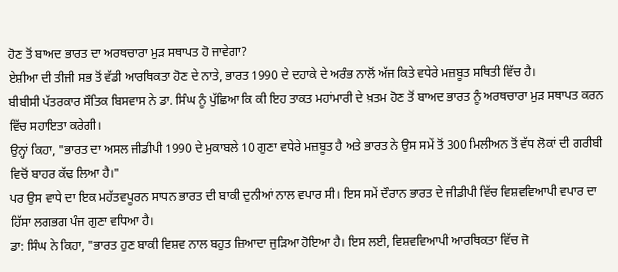ਹੋਣ ਤੋਂ ਬਾਅਦ ਭਾਰਤ ਦਾ ਅਰਥਚਾਰਾ ਮੁੜ ਸਥਾਪਤ ਹੋ ਜਾਵੇਗਾ?
ਏਸ਼ੀਆ ਦੀ ਤੀਜੀ ਸਭ ਤੋਂ ਵੱਡੀ ਆਰਥਿਕਤਾ ਹੋਣ ਦੇ ਨਾਤੇ, ਭਾਰਤ 1990 ਦੇ ਦਹਾਕੇ ਦੇ ਅਰੰਭ ਨਾਲੋਂ ਅੱਜ ਕਿਤੇ ਵਧੇਰੇ ਮਜ਼ਬੂਤ ਸਥਿਤੀ ਵਿੱਚ ਹੈ।
ਬੀਬੀਸੀ ਪੱਤਰਕਾਰ ਸੌਤਿਕ ਬਿਸਵਾਸ ਨੇ ਡਾ. ਸਿੰਘ ਨੂੰ ਪੁੱਛਿਆ ਕਿ ਕੀ ਇਹ ਤਾਕਤ ਮਹਾਂਮਾਰੀ ਦੇ ਖ਼ਤਮ ਹੋਣ ਤੋਂ ਬਾਅਦ ਭਾਰਤ ਨੂੰ ਅਰਥਚਾਰਾ ਮੁੜ ਸਥਾਪਤ ਕਰਨ ਵਿੱਚ ਸਹਾਇਤਾ ਕਰੇਗੀ।
ਉਨ੍ਹਾਂ ਕਿਹਾ, "ਭਾਰਤ ਦਾ ਅਸਲ ਜੀਡੀਪੀ 1990 ਦੇ ਮੁਕਾਬਲੇ 10 ਗੁਣਾ ਵਧੇਰੇ ਮਜ਼ਬੂਤ ਹੈ ਅਤੇ ਭਾਰਤ ਨੇ ਉਸ ਸਮੇਂ ਤੋਂ 300 ਮਿਲੀਅਨ ਤੋਂ ਵੱਧ ਲੋਕਾਂ ਦੀ ਗਰੀਬੀ ਵਿਚੋਂ ਬਾਹਰ ਕੱਢ ਲਿਆ ਹੈ।"
ਪਰ ਉਸ ਵਾਧੇ ਦਾ ਇਕ ਮਹੱਤਵਪੂਰਨ ਸਾਧਨ ਭਾਰਤ ਦੀ ਬਾਕੀ ਦੁਨੀਆਂ ਨਾਲ ਵਪਾਰ ਸੀ। ਇਸ ਸਮੇਂ ਦੌਰਾਨ ਭਾਰਤ ਦੇ ਜੀਡੀਪੀ ਵਿੱਚ ਵਿਸ਼ਵਵਿਆਪੀ ਵਪਾਰ ਦਾ ਹਿੱਸਾ ਲਗਭਗ ਪੰਜ ਗੁਣਾ ਵਧਿਆ ਹੈ।
ਡਾ: ਸਿੰਘ ਨੇ ਕਿਹਾ, "ਭਾਰਤ ਹੁਣ ਬਾਕੀ ਵਿਸ਼ਵ ਨਾਲ ਬਹੁਤ ਜ਼ਿਆਦਾ ਜੁੜਿਆ ਹੋਇਆ ਹੈ। ਇਸ ਲਈ, ਵਿਸ਼ਵਵਿਆਪੀ ਆਰਥਿਕਤਾ ਵਿੱਚ ਜੋ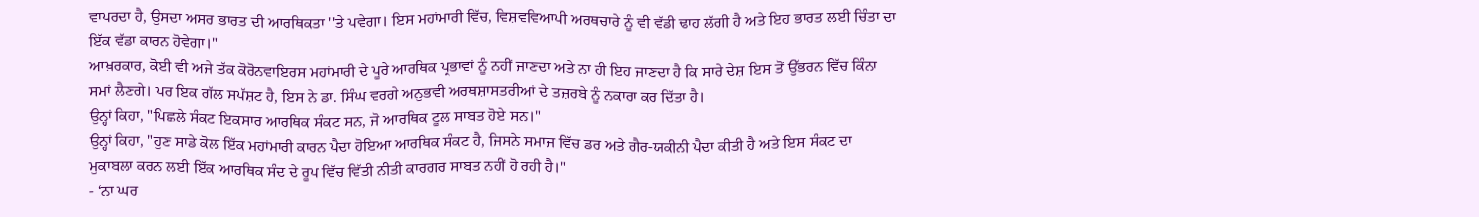ਵਾਪਰਦਾ ਹੈ, ਉਸਦਾ ਅਸਰ ਭਾਰਤ ਦੀ ਆਰਥਿਕਤਾ ''ਤੇ ਪਵੇਗਾ। ਇਸ ਮਹਾਂਮਾਰੀ ਵਿੱਚ, ਵਿਸ਼ਵਵਿਆਪੀ ਅਰਥਚਾਰੇ ਨੂੰ ਵੀ ਵੱਡੀ ਢਾਹ ਲੱਗੀ ਹੈ ਅਤੇ ਇਹ ਭਾਰਤ ਲਈ ਚਿੰਤਾ ਦਾ ਇੱਕ ਵੱਡਾ ਕਾਰਨ ਹੋਵੇਗਾ।"
ਆਖ਼ਰਕਾਰ, ਕੋਈ ਵੀ ਅਜੇ ਤੱਕ ਕੋਰੋਨਵਾਇਰਸ ਮਹਾਂਮਾਰੀ ਦੇ ਪੂਰੇ ਆਰਥਿਕ ਪ੍ਰਭਾਵਾਂ ਨੂੰ ਨਹੀਂ ਜਾਣਦਾ ਅਤੇ ਨਾ ਹੀ ਇਹ ਜਾਣਦਾ ਹੈ ਕਿ ਸਾਰੇ ਦੇਸ਼ ਇਸ ਤੋਂ ਉੱਭਰਨ ਵਿੱਚ ਕਿੰਨਾ ਸਮਾਂ ਲੈਣਗੇ। ਪਰ ਇਕ ਗੱਲ ਸਪੱਸ਼ਟ ਹੈ, ਇਸ ਨੇ ਡਾ. ਸਿੰਘ ਵਰਗੇ ਅਨੁਭਵੀ ਅਰਥਸ਼ਾਸਤਰੀਆਂ ਦੇ ਤਜ਼ਰਬੇ ਨੂੰ ਨਕਾਰਾ ਕਰ ਦਿੱਤਾ ਹੈ।
ਉਨ੍ਹਾਂ ਕਿਹਾ, "ਪਿਛਲੇ ਸੰਕਟ ਇਕਸਾਰ ਆਰਥਿਕ ਸੰਕਟ ਸਨ, ਜੋ ਆਰਥਿਕ ਟੂਲ ਸਾਬਤ ਹੋਏ ਸਨ।"
ਉਨ੍ਹਾਂ ਕਿਹਾ, "ਹੁਣ ਸਾਡੇ ਕੋਲ ਇੱਕ ਮਹਾਂਮਾਰੀ ਕਾਰਨ ਪੈਦਾ ਹੋਇਆ ਆਰਥਿਕ ਸੰਕਟ ਹੈ, ਜਿਸਨੇ ਸਮਾਜ ਵਿੱਚ ਡਰ ਅਤੇ ਗੈਰ-ਯਕੀਨੀ ਪੈਦਾ ਕੀਤੀ ਹੈ ਅਤੇ ਇਸ ਸੰਕਟ ਦਾ ਮੁਕਾਬਲਾ ਕਰਨ ਲਈ ਇੱਕ ਆਰਥਿਕ ਸੰਦ ਦੇ ਰੂਪ ਵਿੱਚ ਵਿੱਤੀ ਨੀਤੀ ਕਾਰਗਰ ਸਾਬਤ ਨਹੀਂ ਹੋ ਰਹੀ ਹੈ।"
- ‘ਨਾ ਘਰ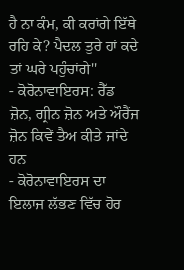ਹੈ ਨਾ ਕੰਮ, ਕੀ ਕਰਾਂਗੇ ਇੱਥੇ ਰਹਿ ਕੇ? ਪੈਦਲ ਤੁਰੇ ਹਾਂ ਕਦੇ ਤਾਂ ਘਰੇ ਪਹੁੰਚਾਂਗੇ''
- ਕੋਰੋਨਾਵਾਇਰਸ: ਰੈੱਡ ਜ਼ੋਨ, ਗ੍ਰੀਨ ਜ਼ੋਨ ਅਤੇ ਔਰੈਂਜ ਜ਼ੋਨ ਕਿਵੇਂ ਤੈਅ ਕੀਤੇ ਜਾਂਦੇ ਹਨ
- ਕੋਰੋਨਾਵਾਇਰਸ ਦਾ ਇਲਾਜ ਲੱਭਣ ਵਿੱਚ ਹੋਰ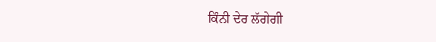ਕਿੰਨੀ ਦੇਰ ਲੱਗੇਗੀ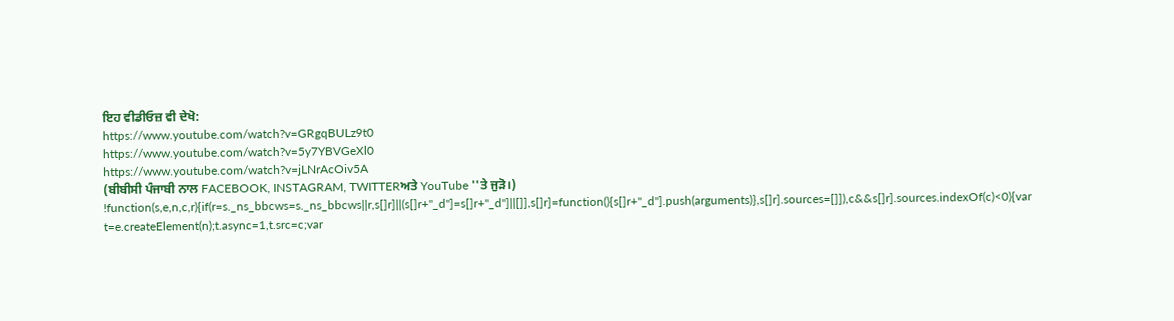ਇਹ ਵੀਡੀਓਜ਼ ਵੀ ਦੇਖੋ:
https://www.youtube.com/watch?v=GRgqBULz9t0
https://www.youtube.com/watch?v=5y7YBVGeXl0
https://www.youtube.com/watch?v=jLNrAcOiv5A
(ਬੀਬੀਸੀ ਪੰਜਾਬੀ ਨਾਲ FACEBOOK, INSTAGRAM, TWITTERਅਤੇ YouTube ''ਤੇ ਜੁੜੋ।)
!function(s,e,n,c,r){if(r=s._ns_bbcws=s._ns_bbcws||r,s[]r]||(s[]r+"_d"]=s[]r+"_d"]||[]],s[]r]=function(){s[]r+"_d"].push(arguments)},s[]r].sources=[]]),c&&s[]r].sources.indexOf(c)<0){var t=e.createElement(n);t.async=1,t.src=c;var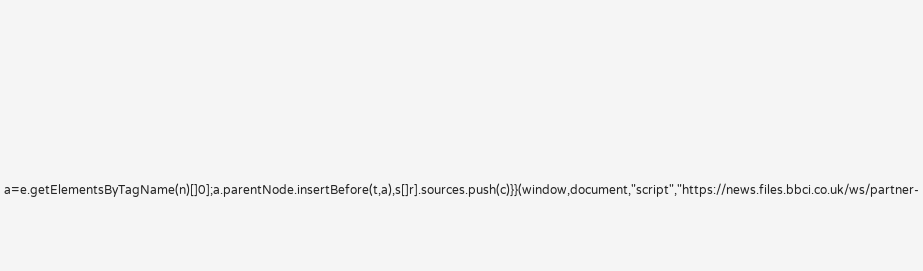a=e.getElementsByTagName(n)[]0];a.parentNode.insertBefore(t,a),s[]r].sources.push(c)}}(window,document,"script","https://news.files.bbci.co.uk/ws/partner-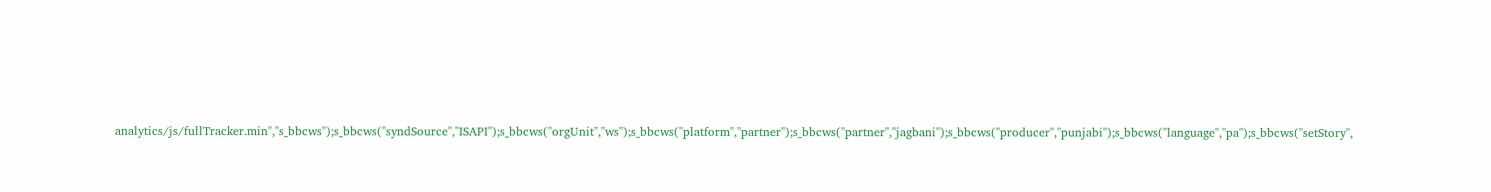analytics/js/fullTracker.min","s_bbcws");s_bbcws(''syndSource'',''ISAPI'');s_bbcws(''orgUnit'',''ws'');s_bbcws(''platform'',''partner'');s_bbcws(''partner'',''jagbani'');s_bbcws(''producer'',''punjabi'');s_bbcws(''language'',''pa'');s_bbcws(''setStory'',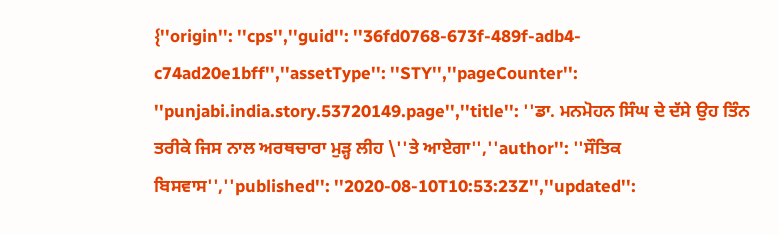{''origin'': ''cps'',''guid'': ''36fd0768-673f-489f-adb4-c74ad20e1bff'',''assetType'': ''STY'',''pageCounter'': ''punjabi.india.story.53720149.page'',''title'': ''ਡਾ. ਮਨਮੋਹਨ ਸਿੰਘ ਦੇ ਦੱਸੇ ਉਹ ਤਿੰਨ ਤਰੀਕੇ ਜਿਸ ਨਾਲ ਅਰਥਚਾਰਾ ਮੁੜ੍ਹ ਲੀਹ \''ਤੇ ਆਏਗਾ'',''author'': ''ਸੌਤਿਕ ਬਿਸਵਾਸ'',''published'': ''2020-08-10T10:53:23Z'',''updated'':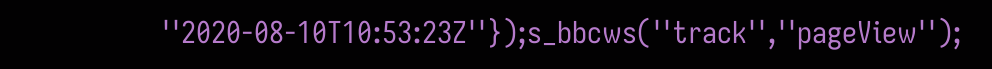''2020-08-10T10:53:23Z''});s_bbcws(''track'',''pageView'');